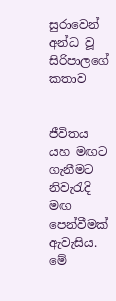සුරාවෙන් අන්ධ වූ සිරිපාලගේ කතාව


ජීවිතය යහ මඟට ගැනීමට නිවැරැදි මඟ පෙන්වීමක් ඇවැසිය. මේ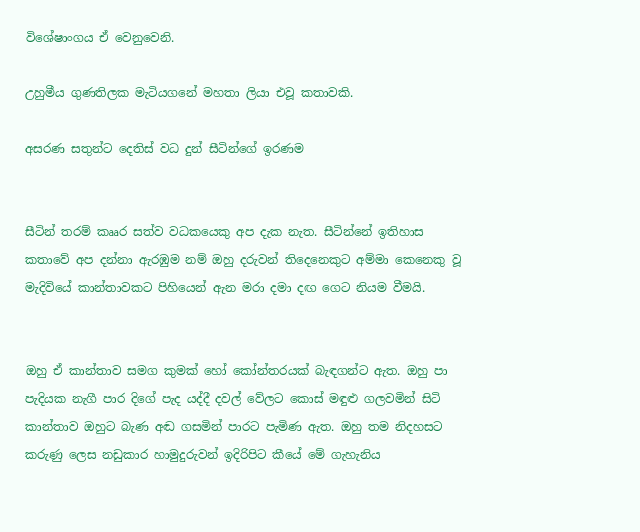විශේෂාංගය ඒ වෙනුවෙනි.

උහුමීය ගුණතිලක මැටියගනේ මහතා ලියා එවූ කතාවකි.

අසරණ සතුන්ට දෙතිස් වධ දුන් සීටින්ගේ ඉරණම


සීටින් තරම් කෲර සත්ව වධකයෙකු අප දැක නැත. සීටින්නේ ඉතිහාස කතාවේ අප දන්නා ඇරඹුම නම් ඔහු දරුවන් තිදෙනෙකුට අම්මා කෙනෙකු වූ මැදිවියේ කාන්තාවකට පිහියෙන් ඇන මරා දමා දඟ ගෙට නියම වීමයි.


ඔහු ඒ කාන්තාව සමග කුමක් හෝ කෝන්තරයක් බැඳගන්ට ඇත. ඔහු පා පැදියක නැගී පාර දිගේ පැද යද්දී දවල් වේලට කොස් මඳුළු ගලවමින් සිටි කාන්තාව ඔහුට බැණ අඬ ගසමින් පාරට පැමිණ ඇත. ඔහු තම නිදහසට කරුණු ලෙස නඩුකාර හාමුදුරුවන් ඉදිරිපිට කීයේ මේ ගැහැනිය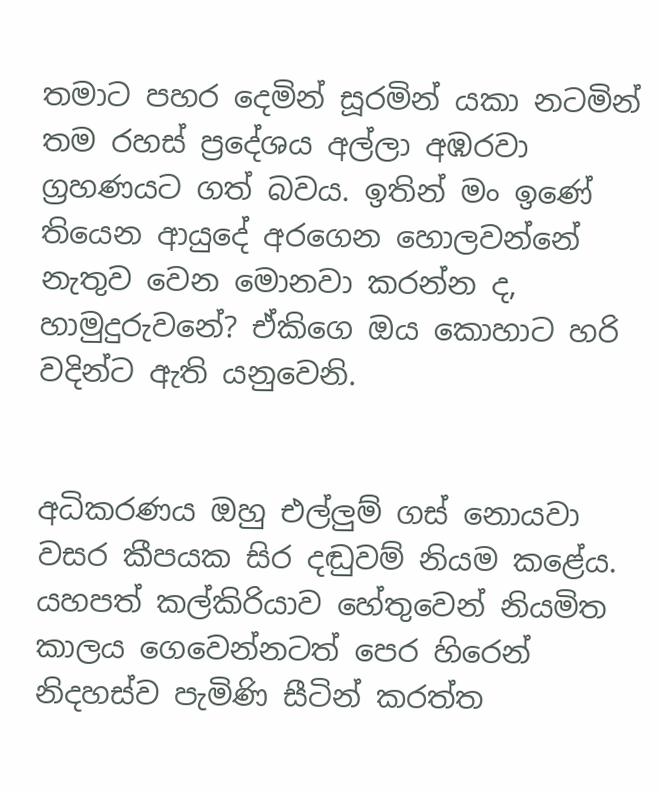තමාට පහර දෙමින් සූරමින් යකා නටමින් තම රහස් ප්‍රදේශය අල්ලා අඹරවා ග්‍රහණයට ගත් බවය. ඉතින් මං ඉණේ තියෙන ආයුදේ අරගෙන හොලවන්නේ නැතුව වෙන මොනවා කරන්න ද, හාමුදුරුවනේ? ඒකිගෙ ඔය කොහාට හරි වදින්ට ඇති යනුවෙනි.


අධිකරණය ඔහු එල්ලුම් ගස් නොයවා වසර කීපයක සිර දඬුවම් නියම කළේය. යහපත් කල්කිරියාව හේතුවෙන් නියමිත කාලය ගෙවෙන්නටත් පෙර හිරෙන් නිදහස්ව පැමිණි සීටින් කරත්ත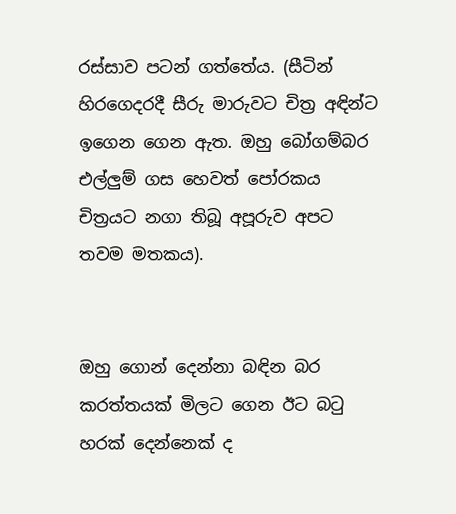රස්සාව පටන් ගත්තේය. (සීටින් හිරගෙදරදී සීරු මාරුවට චිත්‍ර අඳින්ට ඉගෙන ගෙන ඇත. ඔහු බෝගම්බර එල්ලුම් ගස හෙවත් පෝරකය චිත්‍රයට නගා තිබූ අපූරුව අපට තවම මතකය).


ඔහු ගොන් දෙන්නා බඳින බර කරත්තයක් මිලට ගෙන ඊට බටු හරක් දෙන්නෙක් ද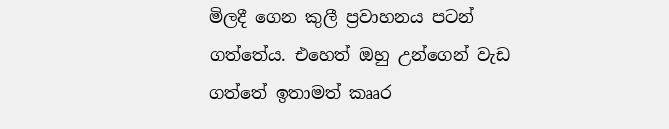මිලදී ගෙන කුලී ප්‍රවාහනය පටන් ගත්තේය. එහෙත් ඔහු උන්ගෙන් වැඩ ගත්තේ ඉතාමත් කෲර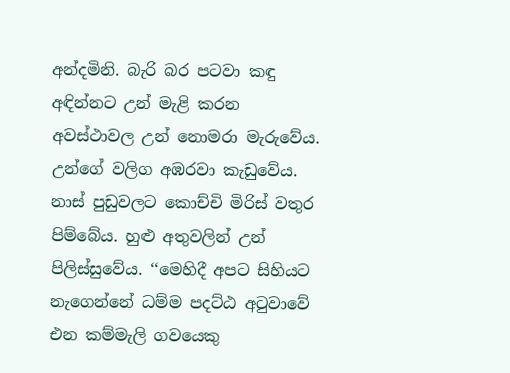අන්දමිනි. බැරි බර පටවා කඳු අඳින්නට උන් මැළි කරන අවස්ථාවල උන් නොමරා මැරුවේය. උන්ගේ වලිග අඹරවා කැඩුවේය. නාස් පුඩුවලට කොච්චි මිරිස් වතුර පිම්බේය. හුළු අතුවලින් උන් පිලිස්සුවේය. ‘‘මෙහිදී අපට සිහියට නැගෙන්නේ ධම්ම පදට්ඨ අටුවාවේ එන කම්මැලි ගවයෙකු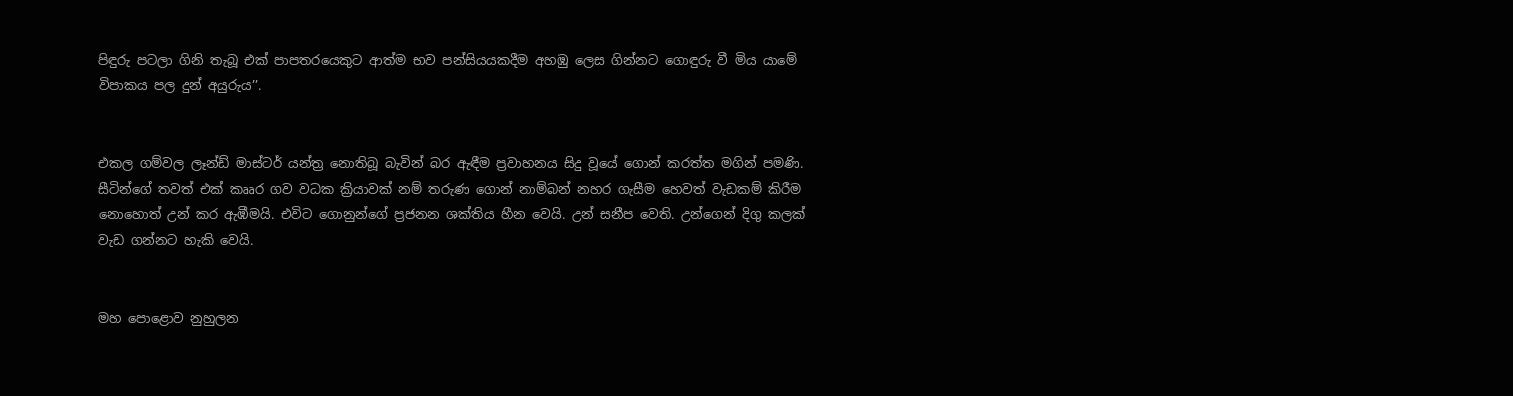පිඳුරු පටලා ගිනි තැබූ එක් පාපතරයෙකුට ආත්ම භව පන්සියයකදීම අහඹු ලෙස ගින්නට ගොඳුරු වී මිය යාමේ විපාකය පල දුන් අයුරුය’’.


එකල ගම්වල ලෑන්ඩ් මාස්ටර් යන්ත්‍ර නොතිබූ බැවින් බර ඇඳීම ප්‍රවාහනය සිදු වූයේ ගොන් කරත්ත මගින් පමණි.
සීටින්ගේ තවත් එක් කෲර ගව වධක ක්‍රියාවක් නම් තරුණ ගොන් නාම්බන් නහර ගැසීම හෙවත් වැඩකම් කිරීම නොහොත් උන් කර ඇඹීමයි. එවිට ගොනුන්ගේ ප්‍රජනන ශක්තිය හීන වෙයි. උන් සනීප වෙති. උන්ගෙන් දිගු කලක් වැඩ ගන්නට හැකි වෙයි.


මහ පොළොව නුහුලන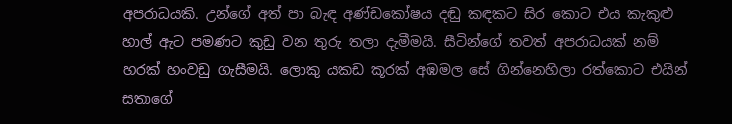අපරාධයකි. උන්ගේ අත් පා බැඳ අණ්ඩකෝෂය දඬු කඳකට සිර කොට එය කැකුළු හාල් ඇට පමණට කුඩු වන තුරු තලා දැමීමයි. සීටින්ගේ තවත් අපරාධයක් නම් හරක් හංවඩු ගැසීමයි. ලොකු යකඩ කූරක් අඹමල සේ ගින්නෙහිලා රත්කොට එයින් සතාගේ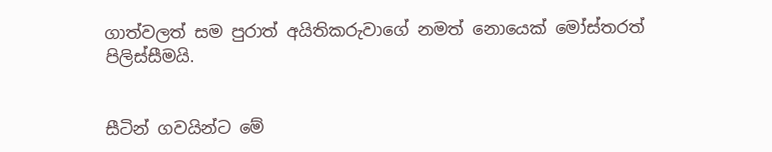ගාත්වලත් සම පුරාත් අයිතිකරුවාගේ නමත් නොයෙක් මෝස්තරත් පිලිස්සීමයි.


සීටින් ගවයින්ට මේ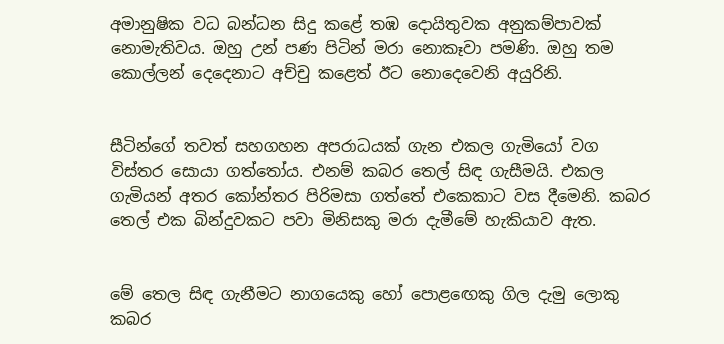අමානුෂික වධ බන්ධන සිදු කළේ තඹ දොයිතුවක අනුකම්පාවක් නොමැතිවය. ඔහු උන් පණ පිටින් මරා නොකෑවා පමණි. ඔහු තම කොල්ලන් දෙදෙනාට අච්චු කළෙත් ඊට නොදෙවෙනි අයුරිනි.


සීටින්ගේ තවත් සහගහන අපරාධයක් ගැන එකල ගැමියෝ වග විස්තර සොයා ගත්තෝය. එනම් කබර තෙල් සිඳ ගැසීමයි. එකල ගැමියන් අතර කෝන්තර පිරිමසා ගත්තේ එකෙකාට වස දීමෙනි. කබර තෙල් එක බින්දුවකට පවා මිනිසකු මරා දැමීමේ හැකියාව ඇත.


මේ තෙල සිඳ ගැනීමට නාගයෙකු හෝ පොළඟෙකු ගිල දැමු ලොකු කබර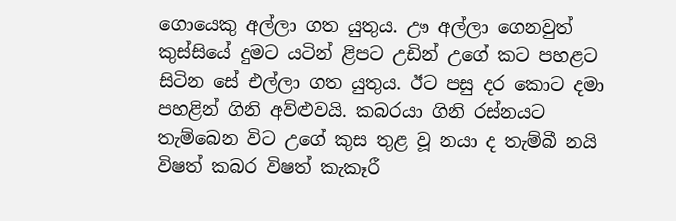ගොයෙකු අල්ලා ගත යුතුය. ඌ අල්ලා ගෙනවුත් කුස්සියේ දුමට යටින් ළිපට උඩින් උගේ කට පහළට සිටින සේ එල්ලා ගත යුතුය. ඊට පසු දර කොට දමා පහළින් ගිනි අව්ළුවයි. කබරයා ගිනි රස්නයට තැම්බෙන විට උගේ කුස තුළ වූ නයා ද තැම්බී නයි විෂත් කබර විෂත් කැකෑරී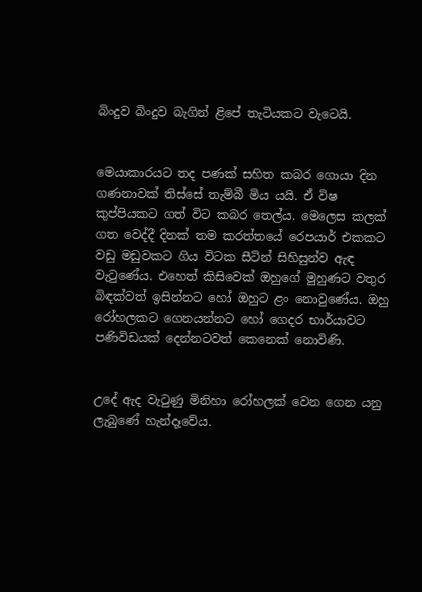බිංදුව බිංදුව බැගින් ළිපේ තැටියකට වැටෙයි.


මෙයාකාරයට තද පණක් සහිත කබර ගොයා දින ගණනාවක් තිස්සේ තැම්බී මිය යයි. ඒ විෂ කුප්පියකට ගත් විට කබර තෙල්ය. මෙලෙස කලක් ගත වෙද්දී දිනක් තම කරත්තයේ රෙපයාර් එකකට වඩු මඩුවකට ගිය විටක සීටින් සිහිසුන්ව ඇඳ වැටුණේය. එහෙත් කිසිවෙක් ඔහුගේ මුහුණට වතුර බිඳක්වත් ඉසින්නට හෝ ඔහුට ළං නොවුණේය. ඔහු රෝහලකට ගෙනයන්නට හෝ ගෙදර භාර්යාවට පණිවිඩයක් දෙන්නටවත් කෙනෙක් නොවිණි.


උදේ ඇද වැටුණු මිනිහා රෝහලක් වෙන ගෙන යනු ලැබුණේ හැන්දෑවේය.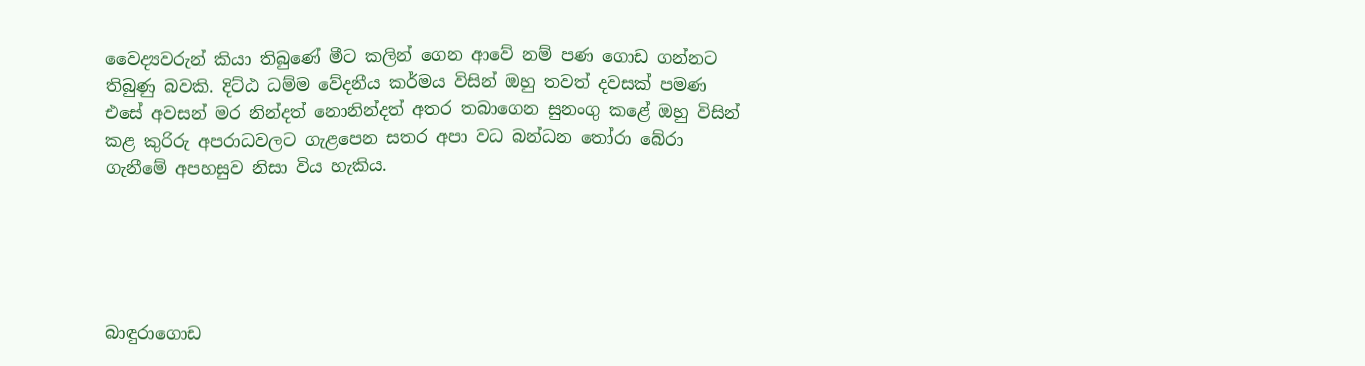වෛද්‍යවරුන් කියා තිබුණේ මීට කලින් ගෙන ආවේ නම් පණ ගොඩ ගන්නට තිබුණු බවකි. දිට්ඨ ධම්ම වේදනීය කර්මය විසින් ඔහු තවත් දවසක් පමණ එසේ අවසන් මර නින්දත් නොනින්දත් අතර තබාගෙන සුනංගු කළේ ඔහු විසින් කළ කුරිරු අපරාධවලට ගැළපෙන සතර අපා වධ බන්ධන තෝරා බේරා ගැනීමේ අපහසුව නිසා විය හැකිය.





බාඳුරාගොඩ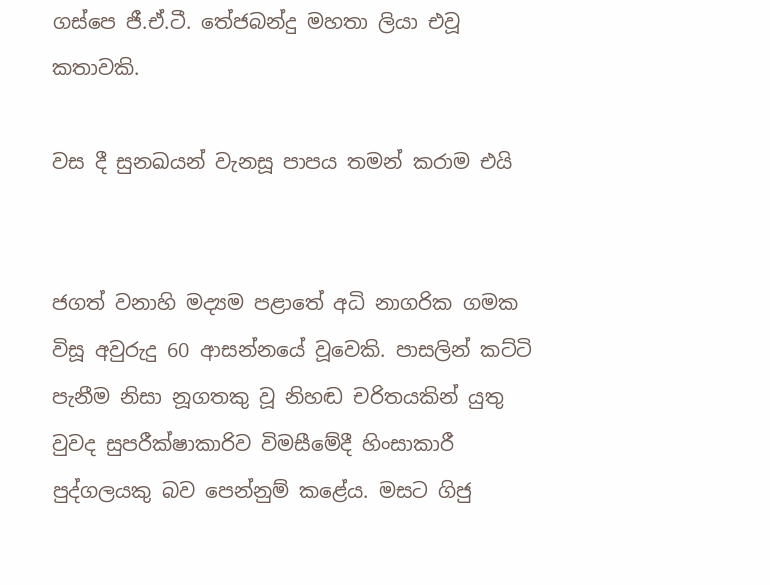ගස්පෙ ජී.ඒ.ටී. තේජබන්දු මහතා ලියා එවූ කතාවකි.

වස දී සුනඛයන් වැනසූ පාපය තමන් කරාම එයි


ජගත් වනාහි මද්‍යම පළාතේ අධි නාගරික ගමක විසූ අවුරුදු 60 ආසන්නයේ වූවෙකි. පාසලින් කට්ටි පැනීම නිසා නූගතකු වූ නිහඬ චරිතයකින් යුතු වුවද සුපරීක්ෂාකාරිව විමසීමේදී හිංසාකාරී පුද්ගලයකු බව පෙන්නුම් කළේය. මසට ගිජු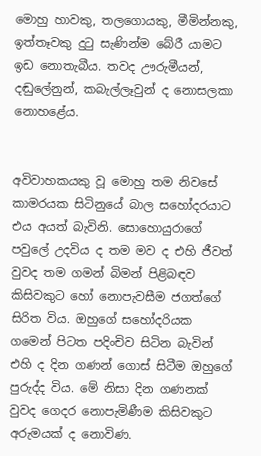මොහු හාවකු, තලගොයකු, මීමින්නකු, ඉත්තෑවකු දුටු සැණින්ම බේරී යාමට ඉඩ නොතැබීය. තවද ඌරුමීයන්, දඬුලේනුන්, කබැල්ලෑවුන් ද නොසලකා නොහළේය.


අවිවාහකයකු වූ මොහු තම නිවසේ කාමරයක සිටිනුයේ බාල සහෝදරයාට එය අයත් බැවිනි. සොහොයුරාගේ පවුලේ උදවිය ද තම මව ද එහි ජීවත් වුවද තම ගමන් බිමන් පිළිබඳව කිසිවකුට හෝ නොපැවසීම ජගත්ගේ සිරිත විය. ඔහුගේ සහෝදරියක ගමෙන් පිටත පදිංචිව සිටින බැවින් එහි ද දින ගණන් ගොස් සිටීම ඔහුගේ පුරුද්ද විය. මේ නිසා දින ගණනක් වුවද ගෙදර නොපැමිණීම කිසිවකුට අරුමයක් ද නොවිණ.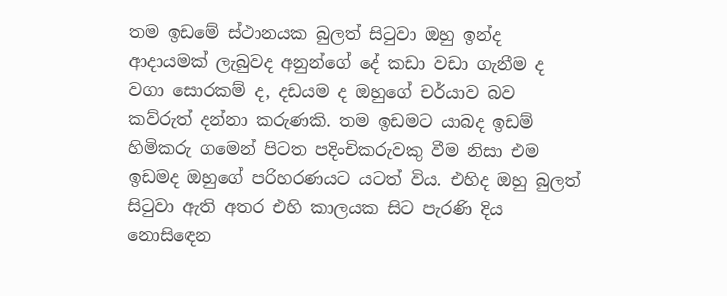තම ඉඩමේ ස්ථානයක බුලත් සිටුවා ඔහු ඉන්ද ආදායමක් ලැබුවද අනුන්ගේ දේ කඩා වඩා ගැනීම ද වගා සොරකම් ද, දඩයම ද ඔහුගේ චර්යාව බව කව්රුත් දන්නා කරුණකි. තම ඉඩමට යාබද ඉඩම් හිමිකරු ගමෙන් පිටත පදිංචිකරුවකු වීම නිසා එම ඉඩමද ඔහුගේ පරිහරණයට යටත් විය. එහිද ඔහු බුලත් සිටුවා ඇති අතර එහි කාලයක සිට පැරණි දිය නොසිඳෙන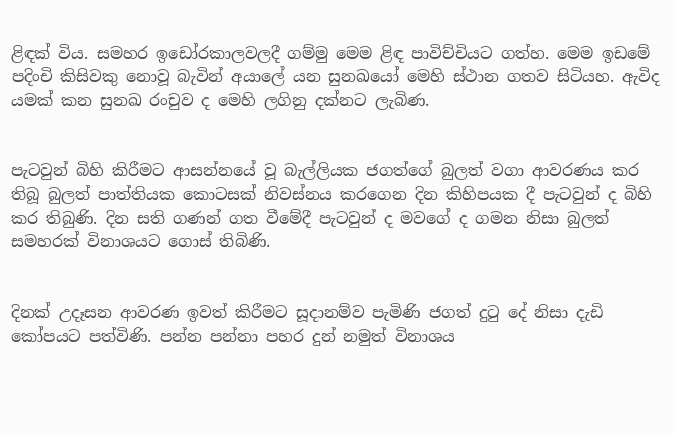ළිඳක් විය. සමහර ඉඩෝරකාලවලදී ගම්මු මෙම ළිඳ පාවිච්චියට ගත්හ. මෙම ඉඩමේ පදිංචි කිසිවකු නොවූ බැවින් අයාලේ යන සුනඛයෝ මෙහි ස්ථාන ගතව සිටියහ. ඇවිද යමක් කන සුනඛ රංචුව ද මෙහි ලගිනු දක්නට ලැබිණ.


පැටවුන් බිහි කිරීමට ආසන්නයේ වූ බැල්ලියක ජගත්ගේ බුලත් වගා ආවරණය කර තිබූ බුලත් පාත්තියක කොටසක් නිවස්නය කරගෙන දින කිහිපයක දී පැටවුන් ද බිහි කර තිබුණි. දින සති ගණන් ගත වීමේදී පැටවුන් ද මවගේ ද ගමන නිසා බුලත් සමහරක් විනාශයට ගොස් තිබිණි.


දිනක් උදෑසන ආවරණ ඉවත් කිරීමට සූදානම්ව පැමිණි ජගත් දුටු දේ නිසා දැඩි කෝපයට පත්විණි. පන්න පන්නා පහර දුන් නමුත් විනාශය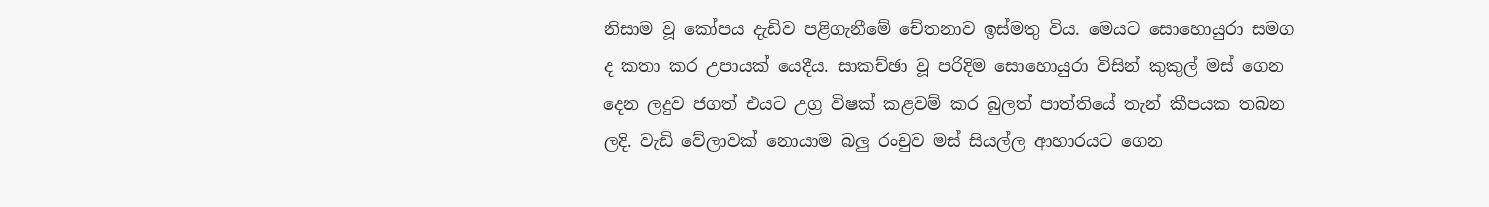නිසාම වූ කෝපය දැඩිව පළිගැනීමේ චේතනාව ඉස්මතු විය. මෙයට සොහොයුරා සමග ද කතා කර උපායක් යෙදීය. සාකච්ඡා වූ පරිදිම සොහොයුරා විසින් කුකුල් මස් ගෙන දෙන ලදුව ජගත් එයට උග්‍ර විෂක් කළවම් කර බුලත් පාත්තියේ තැන් කීපයක තබන ලදි. වැඩි වේලාවක් නොයාම බලු රංචුව මස් සියල්ල ආහාරයට ගෙන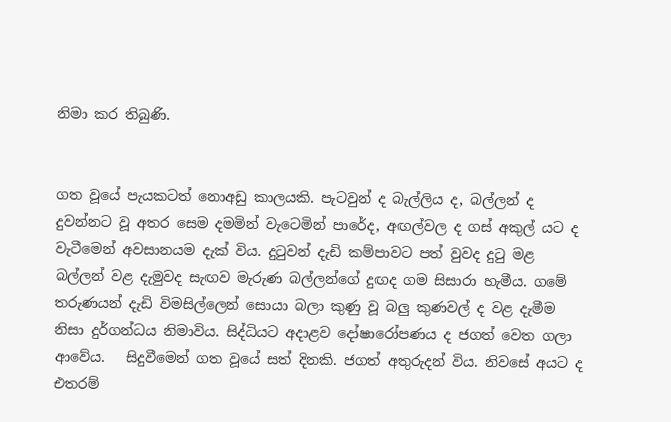නිමා කර තිබුණි.


ගත වූයේ පැයකටත් නොඅඩු කාලයකි. පැටවුන් ද බැල්ලිය ද, බල්ලන් ද දුවන්නට වූ අතර සෙම දමමින් වැටෙමින් පාරේද, අඟල්වල ද ගස් අකුල් යට ද වැටීමෙන් අවසානයම දැක් විය. දුටුවන් දැඩි කම්පාවට පත් වුවද දුටු මළ බල්ලන් වළ දැමුවද සැඟව මැරුණ බල්ලන්ගේ දුඟද ගම සිසාරා හැමීය. ගමේ තරුණයන් දැඩි විමසිල්ලෙන් සොයා බලා කුණු වූ බලු කුණවල් ද වළ දැමීම නිසා දුර්ගන්ධය නිමාවිය. සිද්ධියට අදාළව දෝෂාරෝපණය ද ජගත් වෙත ගලා ආවේය.   සිදුවීමෙන් ගත වූයේ සත් දිනකි. ජගත් අතුරුදන් විය. නිවසේ අයට ද එතරම්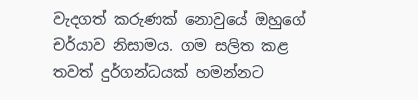වැදගත් කරුණක් නොවුයේ ඔහුගේ චර්යාව නිසාමය. ගම සලිත කළ තවත් දුර්ගන්ධයක් හමන්නට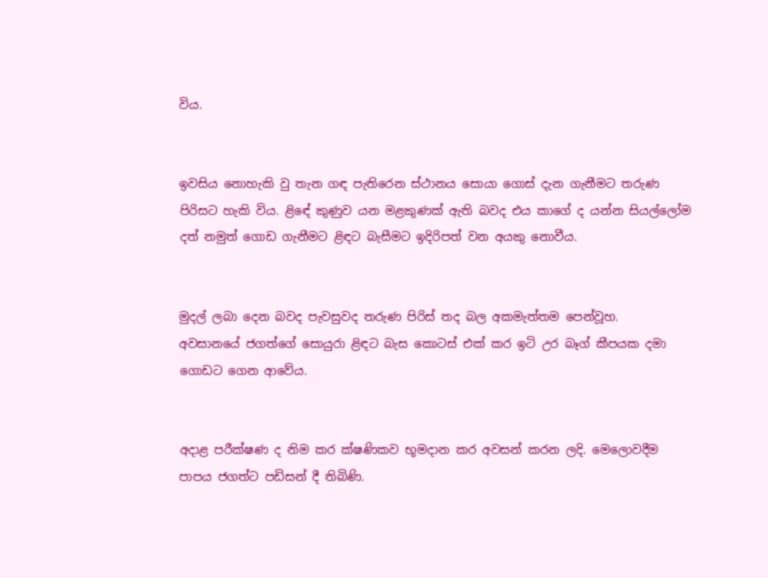විය.


ඉවසිය නොහැකි වු තැන ගඳ පැතිරෙන ස්ථානය සොයා ගොස් දැන ගැනීමට තරුණ පිරිසට හැකි විය. ළිඳේ කුණුව යන මළකුණක් ඇති බවද එය කාගේ ද යන්න සියල්ලෝම දත් නමුත් ගොඩ ගැනීමට ළිඳට බැසීමට ඉදිරිපත් වන අයකු නොවීය.


මුදල් ලබා දෙන බවද පැවසුවද තරුණ පිරිස් තද බල අකමැත්තම පෙන්වූහ.   අවසානයේ ජගත්ගේ සොයුරා ළිඳට බැස කොටස් එක් කර ඉටි උර බෑග් කීපයක දමා ගොඩට ගෙන ආවේය.


අදාළ පරීක්ෂණ ද නිම කර ක්ෂණිකව භූමදාන කර අවසන් කරන ලදි. මෙලොවදීම පාපය ජගත්ට පඩිසන් දී තිබිණි.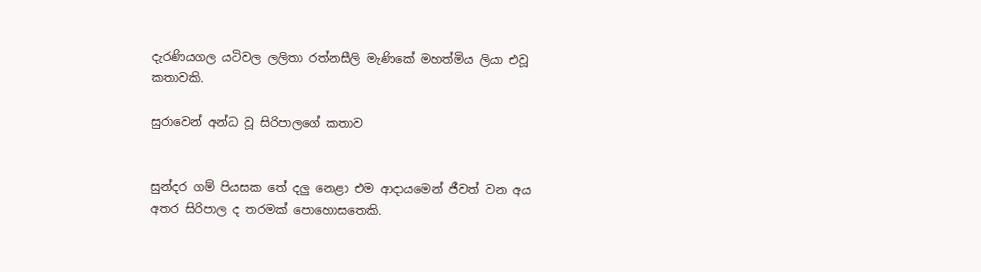දැරණියගල යටිවල ලලිතා රත්නසීලි මැණිකේ මහත්මිය ලියා එවූ කතාවකි.

සුරාවෙන් අන්ධ වූ සිරිපාලගේ කතාව


සුන්දර ගම් පියසක තේ දලු නෙළා එම ආදායමෙන් ජීවත් වන අය අතර සිරිපාල ද තරමක් පොහොසතෙකි.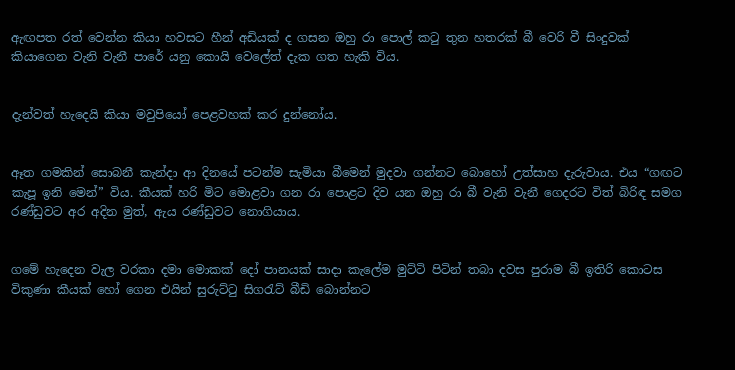ඇඟපත රත් වෙන්න කියා හවසට හීන් අඩියක් ද ගසන ඔහු රා පොල් කටු තුන හතරක් බී වෙරි වී සිංදුවක් කියාගෙන වැනි වැනී පාරේ යනු කොයි වෙලේත් දැක ගත හැකි විය.


දැන්වත් හැදෙයි කියා මවුපියෝ පෙළවහක් කර දුන්නෝය.


ඈත ගමකින් සොබනී කැන්දා ආ දිනයේ පටන්ම සැමියා බීමෙන් මුදවා ගන්නට බොහෝ උත්සාහ දැරුවාය. එය “ගඟට කැපූ ඉනි මෙන්” විය. කීයක් හරි මිට මොළවා ගන රා පොළට දිව යන ඔහු රා බී වැනි වැනී ගෙදරට විත් බිරිඳ සමග රණ්ඩුවට අර අදින මුත්, ඇය රණ්ඩුවට නොගියාය.


ගමේ හැදෙන වැල වරකා දමා මොකක් දෝ පානයක් සාදා කැලේම මුට්ටි පිටින් තබා දවස පුරාම බී ඉතිරි කොටස විකුණා කීයක් හෝ ගෙන එයින් සුරුට්ටු සිගරැට් බීඩි බොන්නට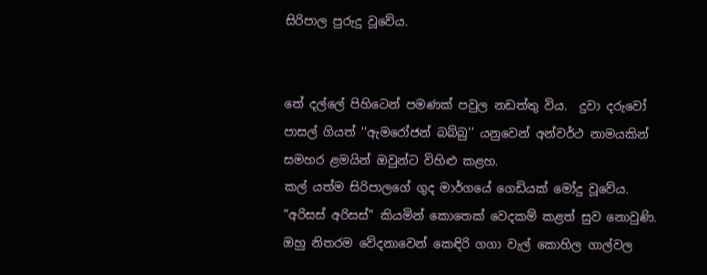සිරිපාල පුරුදු වූවේය.


තේ දල්ලේ පිහිටෙන් පමණක් පවුල නඩත්තු විය.  දුවා දරුවෝ පාසල් ගියත් ‘‘ඇමරෝජන් බබ්බු’’ යනුවෙන් අන්වර්ථ නාමයකින් සමහර ළමයින් ඔවුන්ට විහිළු කළහ.
කල් යත්ම සිරිපාලගේ ගුද මාර්ගයේ ගෙඩියක් මෝදු වූවේය. “අරිසස් අරිසස්” කියමින් කොතෙක් වෙදකම් කළත් සුව නොවුණි.   ඔහු නිතරම වේදනාවෙන් කෙඳිරි ගගා වැල් කොහිල ගාල්වල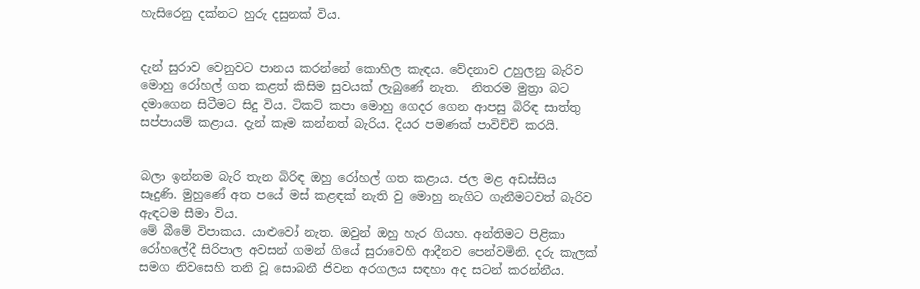හැසිරෙනු දක්නට හුරු දසුනක් විය.


දැන් සුරාව වෙනුවට පානය කරන්නේ කොහිල කැඳය. වේදනාව උහුලනු බැරිව මොහු රෝහල් ගත කළත් කිසිම සුවයක් ලැබුණේ නැත.  නිතරම මුත්‍රා බට දමාගෙන සිටීමට සිදු විය. ටිකට් කපා මොහු ගෙදර ගෙන ආපසු බිරිඳ සාත්තු සප්පායම් කළාය. දැන් කෑම කන්නත් බැරිය. දියර පමණක් පාවිච්චි කරයි.


බලා ඉන්නම බැරි තැන බිරිඳ ඔහු රෝහල් ගත කළාය. ජල මළ අඩස්සිය සෑදුණි. මුහුණේ අත පයේ මස් කළඳක් නැති වු මොහු නැගිට ගැනීමටවත් බැරිව ඇඳටම සීමා විය.
මේ බීමේ විපාකය. යාළුවෝ නැත. ඔවුන් ඔහු හැර ගියහ. අන්තිමට පිළිකා රෝහලේදී සිරිපාල අවසන් ගමන් ගියේ සුරාවෙහි ආදීනව පෙන්වමිනි. දරු කැලක් සමග නිවසෙහි තනි වූ සොබනී ජිවන අරගලය සඳහා අද සටන් කරන්නීය.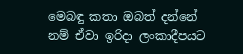මෙබඳු කතා ඔබත් දන්නේ නම් ඒවා ඉරිදා ලංකාදීපයට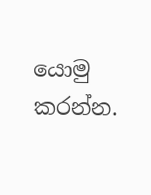යොමු කරන්න.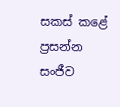සකස් කළේ
ප්‍රසන්න සංජීව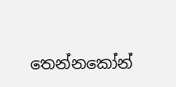තෙන්නකෝන්